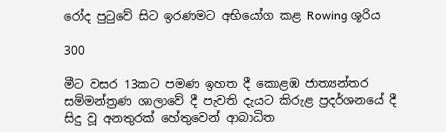රෝද පුටුවේ සිට ඉරණමට අභියෝග කළ Rowing ශූරිය

300

මීට වසර 13කට පමණ ඉහත දී කොළඹ ජාත්‍යන්තර සම්මන්ත්‍රණ ශාලාවේ දී පැවති දැයට කිරුළ ප්‍රදර්ශනයේ දී සිදු වූ අනතුරක් හේතුවෙන් ආබාධිත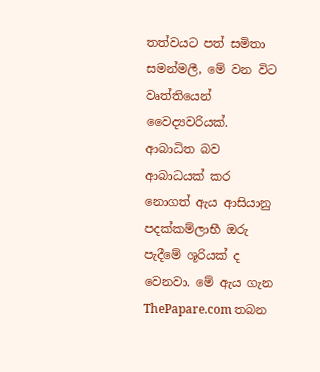තත්වයට පත් සමිතා සමන්මලී, මේ වන විට වෘත්තියෙන් වෛද්‍යවරියක්. ආබාධිත බව ආබාධයක් කර නොගත් ඇය ආසියානු පදක්කම්ලාභී ඔරු පැදීමේ ශූරියක් ද වෙනවා. මේ ඇය ගැන ThePapare.com තබන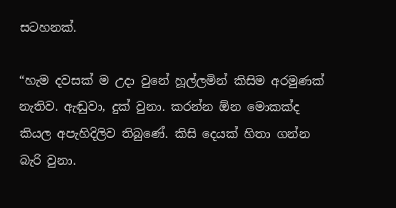සටහනක්.

“හැම දවසක් ම උදා වුනේ හූල්ලමින් කිසිම අරමුණක් නැතිව. ඇඬුවා, දුක් වුනා. කරන්න ඕන මොකක්ද කියල අපැහිදිලිව තිබුණේ. කිසි දෙයක් හිතා ගන්න බැරි වුනා.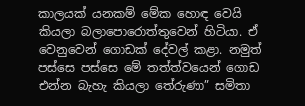කාලයක් යනකම් මේක හොඳ වෙයි කියලා බලාපොරොත්තුවෙන් හිටියා. ඒ වෙනුවෙන් ගොඩක් දේවල් කළා. නමුත් පස්සෙ පස්සෙ මේ තත්ත්වයෙන් ගොඩ එන්න බැහැ කියලා තේරුණා” සමිතා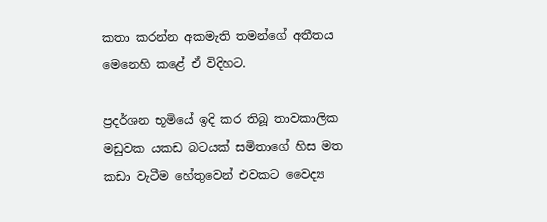කතා කරන්න අකමැති තමන්ගේ අතීතය මෙනෙහි කළේ ඒ විදිහට.

ප්‍රදර්ශන භූමියේ ඉදි කර තිබූ තාවකාලික මඩුවක යකඩ බටයක් සමිතාගේ හිස මත කඩා වැටීම හේතුවෙන් එවකට වෛද්‍ය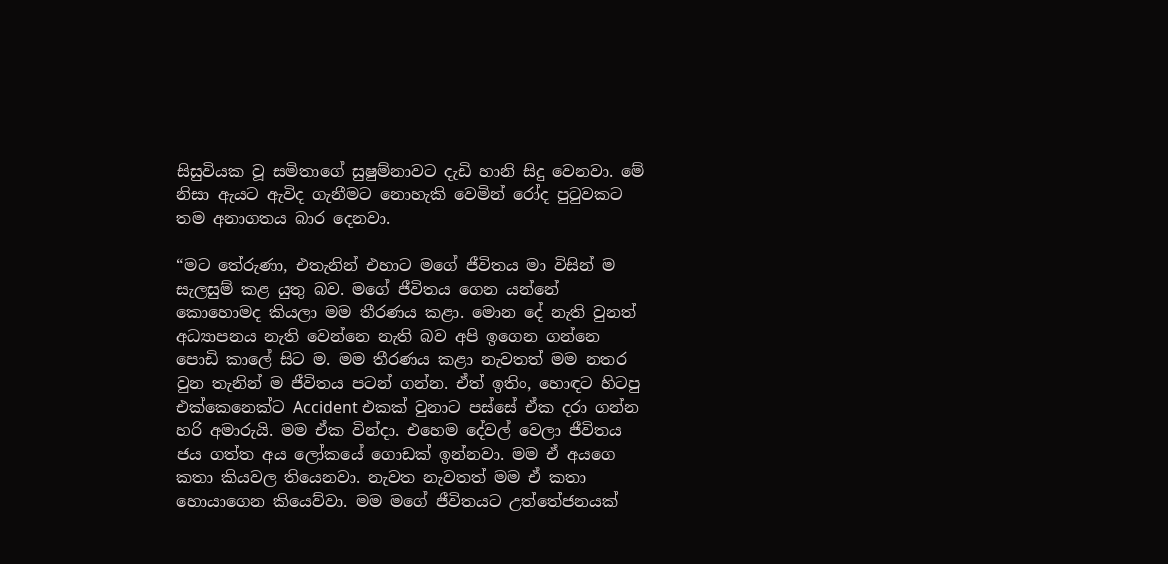සිසුවියක වූ සමිතාගේ සුෂුම්නාවට දැඩි හානි සිදු වෙනවා. මේ නිසා ඇයට ඇවිද ගැනීමට නොහැකි වෙමින් රෝද පුටුවකට තම අනාගතය බාර දෙනවා.

“මට තේරුණා, එතැනින් එහාට මගේ ජීවිතය මා විසින් ම සැලසුම් කළ යුතු බව. මගේ ජීවිතය ගෙන යන්නේ කොහොමද කියලා මම තීරණය කළා. මොන දේ නැති වුනත් අධ්‍යාපනය නැති වෙන්නෙ නැති බව අපි ඉගෙන ගන්නෙ පොඩි කාලේ සිට ම. මම තීරණය කළා නැවතත් මම නතර වුන තැනින් ම ජීවිතය පටන් ගන්න. ඒත් ඉතිං, හොඳට හිටපු එක්කෙනෙක්ට Accident එකක් වුනාට පස්සේ ඒක දරා ගන්න හරි අමාරුයි. මම ඒක වින්දා. එහෙම දේවල් වෙලා ජීවිතය ජය ගත්ත අය ලෝකයේ ගොඩක් ඉන්නවා. මම ඒ අයගෙ කතා කියවල තියෙනවා. නැවත නැවතත් මම ඒ කතා හොයාගෙන කියෙව්වා. මම මගේ ජීවිතයට උත්තේජනයක්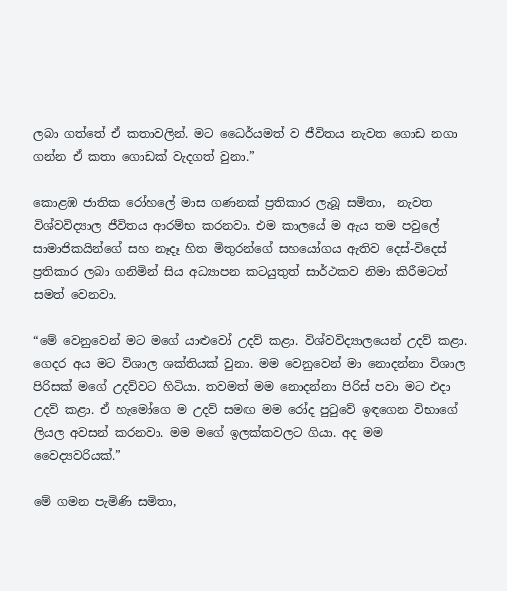ලබා ගත්තේ ඒ කතාවලින්. මට ධෛර්යමත් ව ජීවිතය නැවත ගොඩ නගා ගන්න ඒ කතා ගොඩක් වැදගත් වුනා.”

කොළඹ ජාතික රෝහලේ මාස ගණනක් ප්‍රතිකාර ලැබූ සමිතා,  නැවත විශ්වවිද්‍යාල ජීවිතය ආරම්භ කරනවා. එම කාලයේ ම ඇය තම පවුලේ සාමාජිකයින්ගේ සහ නෑදෑ හිත මිතුරන්ගේ සහයෝගය ඇතිව දෙස්-විදෙස් ප්‍රතිකාර ලබා ගනිමින් සිය අධ්‍යාපන කටයුතුත් සාර්ථකව නිමා කිරීමටත් සමත් වෙනවා.

“මේ වෙනුවෙන් මට මගේ යාළුවෝ උදව් කළා. විශ්වවිද්‍යාලයෙන් උදව් කළා. ගෙදර අය මට විශාල ශක්තියක් වුනා. මම වෙනුවෙන් මා නොදන්නා විශාල පිරිසක් මගේ උදව්වට හිටියා. තවමත් මම නොදන්නා පිරිස් පවා මට එදා උදව් කළා. ඒ හැමෝගෙ ම උදව් සමඟ මම රෝද පුටුවේ ඉඳගෙන විභාගේ ලියල අවසන් කරනවා. මම මගේ ඉලක්කවලට ගියා. අද මම වෛද්‍යවරියක්.”

මේ ගමන පැමිණි සමිතා,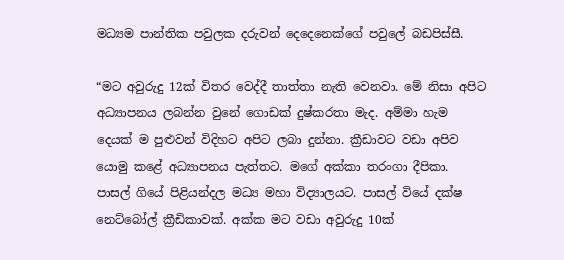මධ්‍යම පාන්තික පවුලක දරුවන් දෙදෙනෙක්ගේ පවුලේ බඩපිස්සී.

“මට අවුරුදු 12ක් විතර වෙද්දී තාත්තා නැති වෙනවා. මේ නිසා අපිට අධ්‍යාපනය ලබන්න වුනේ ගොඩක් දුෂ්කරතා මැද. අම්මා හැම දෙයක් ම පුළුවන් විදිහට අපිට ලබා දුන්නා. ක්‍රීඩාවට වඩා අපිව යොමු කළේ අධ්‍යාපනය පැත්තට. මගේ අක්කා තරංගා දීපිකා. පාසල් ගියේ පිළියන්දල මධ්‍ය මහා විද්‍යාලයට. පාසල් වියේ දක්ෂ නෙට්බෝල් ක්‍රීඩිකාවක්. අක්ක මට වඩා අවුරුදු 10ක්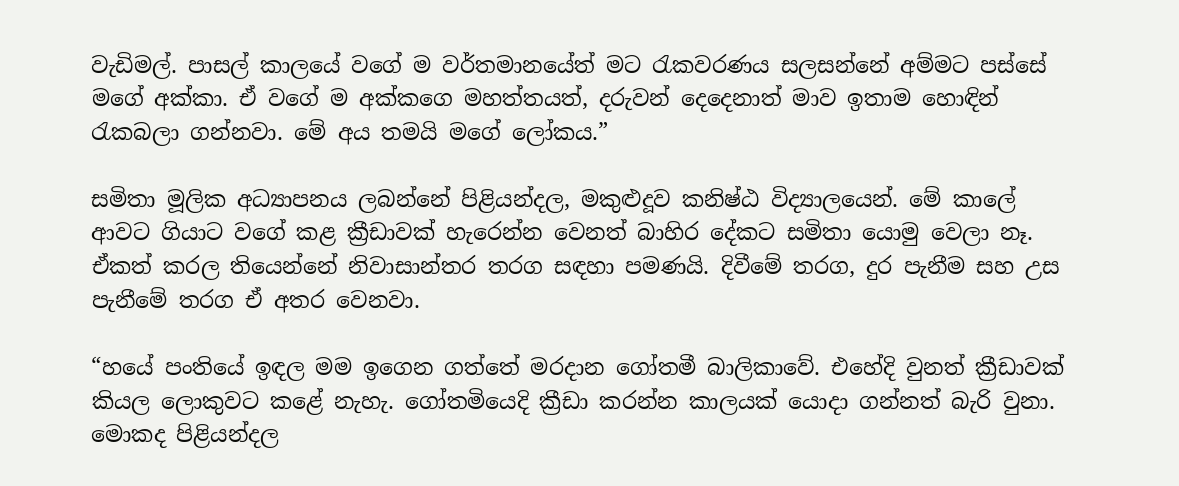වැඩිමල්. පාසල් කාලයේ වගේ ම වර්තමානයේත් මට රැකවරණය සලසන්නේ අම්මට පස්සේ මගේ අක්කා. ඒ වගේ ම අක්කගෙ මහත්තයත්, දරුවන් දෙදෙනාත් මාව ඉතාම හොඳින් රැකබලා ගන්නවා. මේ අය තමයි මගේ ලෝකය.”

සමිතා මූලික අධ්‍යාපනය ලබන්නේ පිළියන්දල, මකුළුදූව කනිෂ්ඨ විද්‍යාලයෙන්. මේ කාලේ ආවට ගියාට වගේ කළ ක්‍රීඩාවක් හැරෙන්න වෙනත් බාහිර දේකට සමිතා යොමු වෙලා නෑ. ඒකත් කරල තියෙන්නේ නිවාසාන්තර තරග සඳහා පමණයි. දිවීමේ තරග, දුර පැනීම සහ උස පැනීමේ තරග ඒ අතර වෙනවා.

“හයේ පංතියේ ඉඳල මම ඉගෙන ගත්තේ මරදාන ගෝතමී බාලිකාවේ. එහේදි වුනත් ක්‍රීඩාවක් කියල ලොකුවට කළේ නැහැ. ගෝතමියෙදි ක්‍රීඩා කරන්න කාලයක් යොදා ගන්නත් බැරි වුනා. මොකද පිළියන්දල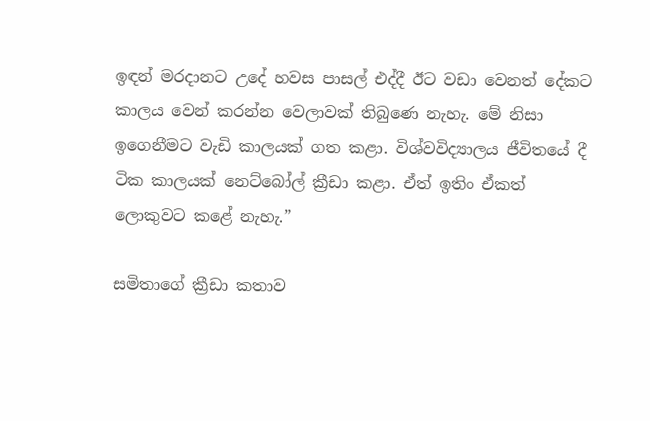ඉඳන් මරදානට උදේ හවස පාසල් එද්දී ඊට වඩා වෙනත් දේකට කාලය වෙන් කරන්න වෙලාවක් තිබුණෙ නැහැ. මේ නිසා ඉගෙනීමට වැඩි කාලයක් ගත කළා. විශ්වවිද්‍යාලය ජීවිතයේ දී ටික කාලයක් නෙට්බෝල් ක්‍රීඩා කළා. ඒත් ඉතිං ඒකත් ලොකුවට කළේ නැහැ.”

සමිතාගේ ක්‍රීඩා කතාව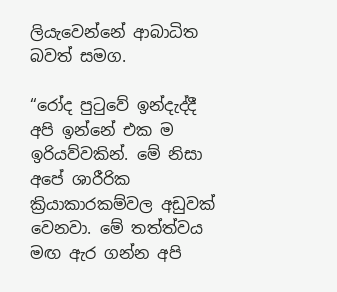ලියැවෙන්නේ ආබාධිත බවත් සමග.

“රෝද පුටුවේ ඉන්දැද්දී අපි ඉන්නේ එක ම ඉරියව්වකින්. මේ නිසා අපේ ශාරීරික ක්‍රියාකාරකම්වල අඩුවක් වෙනවා. මේ තත්ත්වය මඟ ඇර ගන්න අපි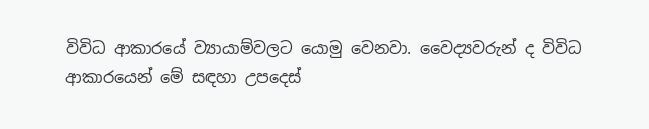විවිධ ආකාරයේ ව්‍යායාම්වලට යොමු වෙනවා. වෛද්‍යවරුන් ද විවිධ ආකාරයෙන් මේ සඳහා උපදෙස්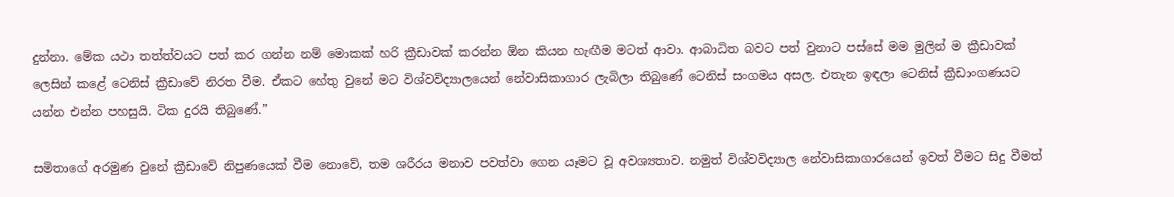දුන්නා. මේක යථා තත්ත්වයට පත් කර ගන්න නම් මොකක් හරි ක්‍රීඩාවක් කරන්න ඕන කියන හැඟීම මටත් ආවා. ආබාධිත බවට පත් වුනාට පස්සේ මම මුලින් ම ක්‍රීඩාවක් ලෙසින් කළේ ටෙනිස් ක්‍රීඩාවේ නිරත වීම. ඒකට හේතු වුනේ මට විශ්වවිද්‍යාලයෙන් නේවාසිකාගාර ලැබිලා තිබුණේ ටෙනිස් සංගමය අසල. එතැන ඉඳලා ටෙනිස් ක්‍රීඩාංගණයට යන්න එන්න පහසුයි. ටික දුරයි තිබුණේ.”

සමිතාගේ අරමුණ වුනේ ක්‍රීඩාවේ නිපුණයෙක් වීම නොවේ, තම ශරීරය මනාව පවත්වා ගෙන යෑමට වූ අවශ්‍යතාව. නමුත් විශ්වවිද්‍යාල නේවාසිකාගාරයෙන් ඉවත් වීමට සිදු වීමත්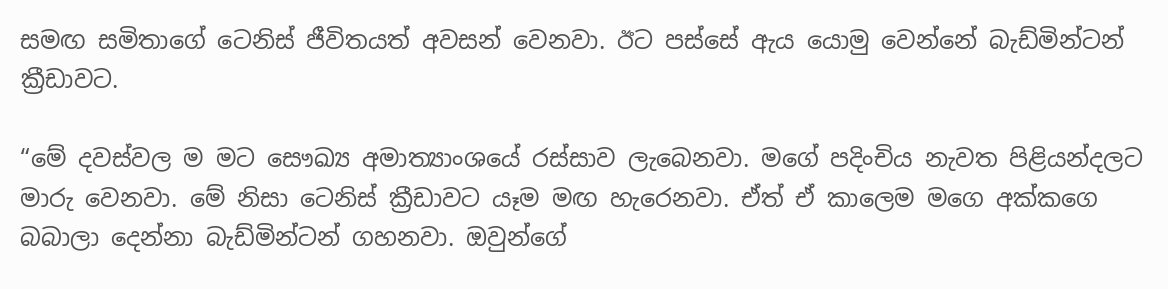සමඟ සමිතාගේ ටෙනිස් ජීවිතයත් අවසන් වෙනවා. ඊට පස්සේ ඇය යොමු වෙන්නේ බැඩ්මින්ටන් ක්‍රීඩාවට.

“මේ දවස්වල ම මට සෞඛ්‍ය අමාත්‍යාංශයේ රස්සාව ලැබෙනවා. මගේ පදිංචිය නැවත පිළියන්දලට මාරු වෙනවා. මේ නිසා ටෙනිස් ක්‍රීඩාවට යෑම මඟ හැරෙනවා. ඒත් ඒ කාලෙම මගෙ අක්කගෙ බබාලා දෙන්නා බැඩ්මින්ටන් ගහනවා. ඔවුන්ගේ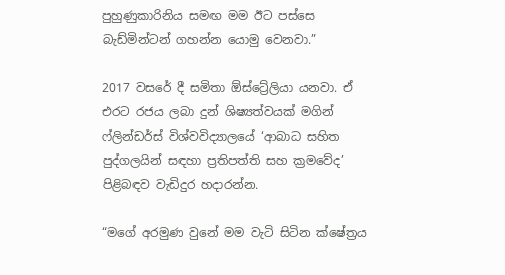පුහුණුකාරිනිය සමඟ මම ඊට පස්සෙ බැඩ්මින්ටන් ගහන්න යොමු වෙනවා.”

2017 වසරේ දී සමිතා ඕස්ට්‍රේලියා යනවා. ඒ එරට රජය ලබා දුන් ශිෂ්‍යත්වයක් මගින් ෆ්ලින්ඩර්ස් විශ්වවිද්‍යාලයේ ‘ආබාධ සහිත පුද්ගලයින් සඳහා ප්‍රතිපත්ති සහ ක්‍රමවේද’ පිළිබඳව වැඩිදුර හදාරන්න.

“මගේ අරමුණ වුනේ මම වැටි සිටින ක්ෂේත්‍රය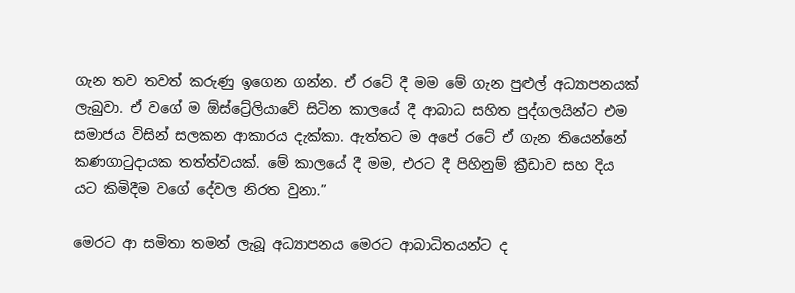ගැන තව තවත් කරුණු ඉගෙන ගන්න. ඒ රටේ දී මම මේ ගැන පුළුල් අධ්‍යාපනයක් ලැබුවා. ඒ වගේ ම ඕස්ට්‍රේලියාවේ සිටින කාලයේ දී ආබාධ සහිත පුද්ගලයින්ට එම සමාජය විසින් සලකන ආකාරය දැක්කා. ඇත්තට ම අපේ රටේ ඒ ගැන තියෙන්නේ කණගාටුදායක තත්ත්වයක්. මේ කාලයේ දී මම, එරට දී පිහිනුම් ක්‍රීඩාව සහ දිය යට කිමිදීම වගේ දේවල නිරත වුනා.”

මෙරට ආ සමිතා තමන් ලැබූ අධ්‍යාපනය මෙරට ආබාධිතයන්ට ද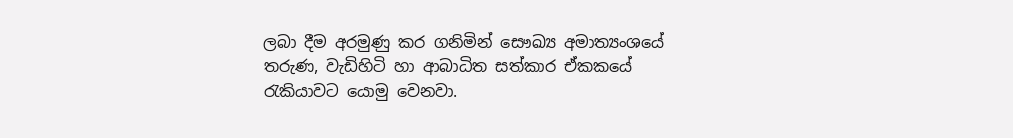ලබා දීම අරමුණු කර ගනිමින් සෞඛ්‍ය අමාත්‍යංශයේ තරුණ, වැඩිහිටි හා ආබාධිත සත්කාර ඒකකයේ රැකියාවට යොමු වෙනවා.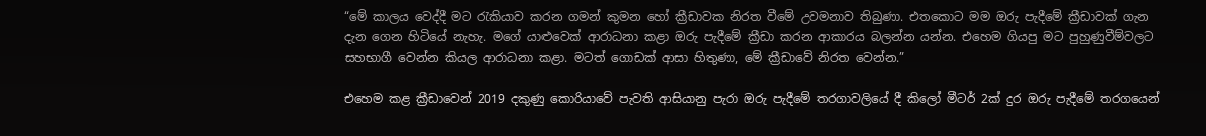“මේ කාලය වෙද්දී මට රැකියාව කරන ගමන් කුමන හෝ ක්‍රීඩාවක නිරත වීමේ උවමනාව තිබුණා. එතකොට මම ඔරු පැදීමේ ක්‍රීඩාවක් ගැන දැන ගෙන හිටියේ නැහැ. මගේ යාළුවෙක් ආරාධනා කළා ඔරු පැදීමේ ක්‍රීඩා කරන ආකාරය බලන්න යන්න. එහෙම ගියපු මට පුහුණුවීම්වලට සහභාගී වෙන්න කියල ආරාධනා කළා. මටත් ගොඩක් ආසා හිතුණා, මේ ක්‍රීඩාවේ නිරත වෙන්න.”

එහෙම කළ ක්‍රීඩාවෙන් 2019 දකුණු කොරියාවේ පැවති ආසියානු පැරා ඔරු පැදීමේ තරගාවලියේ දී කිලෝ මීටර් 2ක් දුර ඔරු පැදීමේ තරගයෙන්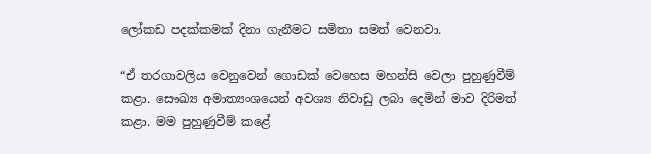ලෝකඩ පදක්කමක් දිනා ගැනීමට සමිතා සමත් වෙනවා.

“ඒ තරගාවලිය වෙනුවෙන් ගොඩක් වෙහෙස මහන්සි වෙලා පුහුණුවීම් කළා. සෞඛ්‍ය අමාත්‍යංශයෙන් අවශ්‍ය නිවාඩු ලබා දෙමින් මාව දිරිමත් කළා. මම පුහුණුවීම් කළේ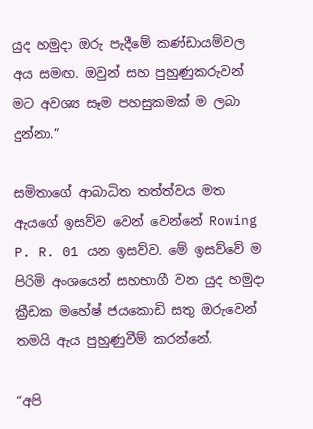යුද හමුදා ඔරු පැදීමේ කණ්ඩායම්වල අය සමඟ. ඔවුන් සහ පුහුණුකරුවන් මට අවශ්‍ය සෑම පහසුකමක් ම ලබා දුන්නා.”

සමිතාගේ ආබාධිත තත්ත්වය මත ඇයගේ ඉසව්ව වෙන් වෙන්නේ Rowing  P. R. 01 යන ඉසව්ව. මේ ඉසව්වේ ම පිරිමි අංශයෙන් සහභාගී වන යුද හමුදා ක්‍රීඩක මහේෂ් ජයකොඩි සතු ඔරුවෙන් තමයි ඇය පුහුණුවීම් කරන්නේ.

“අපි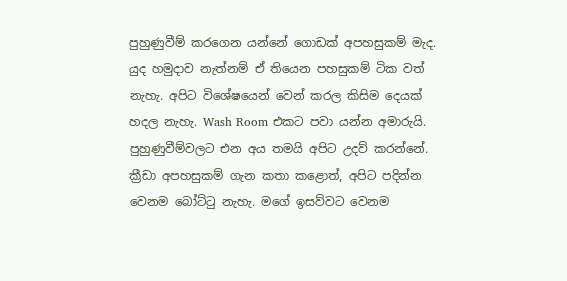පුහුණුවීම් කරගෙන යන්නේ ගොඩක් අපහසුකම් මැද. යුද හමුදාව නැත්නම් ඒ තියෙන පහසුකම් ටික වත් නැහැ. අපිට විශේෂයෙන් වෙන් කරල කිසිම දෙයක් හදල නැහැ. Wash Room එකට පවා යන්න අමාරුයි. පුහුණුවීම්වලට එන අය තමයි අපිට උදව් කරන්නේ. ක්‍රීඩා අපහසුකම් ගැන කතා කළොත්, අපිට පදින්න වෙනම බෝට්ටු නැහැ. මගේ ඉසව්වට වෙනම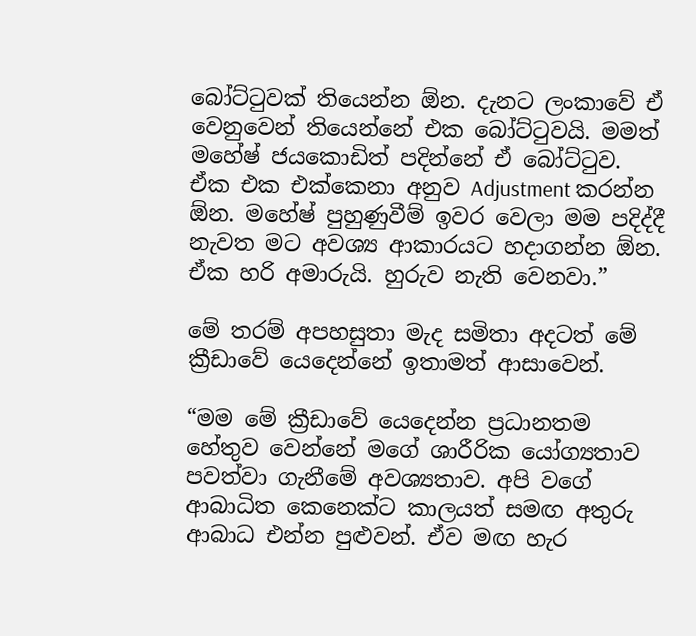බෝට්ටුවක් තියෙන්න ඕන. දැනට ලංකාවේ ඒ වෙනුවෙන් තියෙන්නේ එක බෝට්ටුවයි. මමත් මහේෂ් ජයකොඩිත් පදින්නේ ඒ බෝට්ටුව. ඒක එක එක්කෙනා අනුව Adjustment කරන්න ඕන. මහේෂ් පුහුණුවීම් ඉවර වෙලා මම පදිද්දී නැවත මට අවශ්‍ය ආකාරයට හදාගන්න ඕන. ඒක හරි අමාරුයි. හුරුව නැති වෙනවා.”

මේ තරම් අපහසුතා මැද සමිතා අදටත් මේ ක්‍රීඩාවේ යෙදෙන්නේ ඉතාමත් ආසාවෙන්.

“මම මේ ක්‍රීඩාවේ යෙදෙන්න ප්‍රධානතම හේතුව වෙන්නේ මගේ ශාරීරික යෝග්‍යතාව පවත්වා ගැනීමේ අවශ්‍යතාව. අපි වගේ ආබාධිත කෙනෙක්ට කාලයත් සමඟ අතුරු ආබාධ එන්න පුළුවන්. ඒව මඟ හැර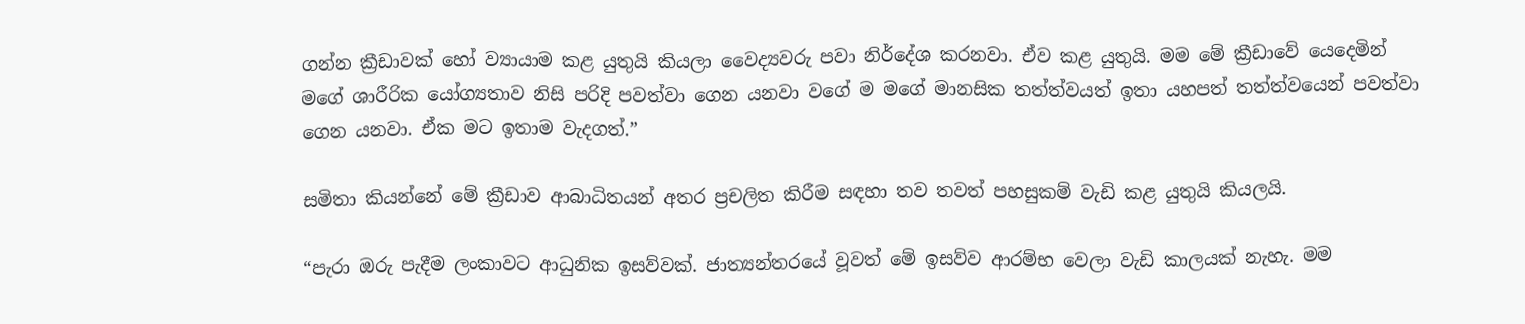ගන්න ක්‍රීඩාවක් හෝ ව්‍යායාම කළ යුතුයි කියලා වෛද්‍යවරු පවා නිර්දේශ කරනවා. ඒව කළ යුතුයි. මම මේ ක්‍රීඩාවේ යෙදෙමින් මගේ ශාරීරික යෝග්‍යතාව නිසි පරිදි පවත්වා ගෙන යනවා වගේ ම මගේ මානසික තත්ත්වයත් ඉතා යහපත් තත්ත්වයෙන් පවත්වා ගෙන යනවා. ඒක මට ඉතාම වැදගත්.”

සමිතා කියන්නේ මේ ක්‍රීඩාව ආබාධිතයන් අතර ප්‍රචලිත කිරීම සඳහා තව තවත් පහසුකම් වැඩි කළ යුතුයි කියලයි.

“පැරා ඔරු පැදීම ලංකාවට ආධුනික ඉසව්වක්. ජාත්‍යන්තරයේ වූවත් මේ ඉසව්ව ආරම්භ වෙලා වැඩි කාලයක් නැහැ. මම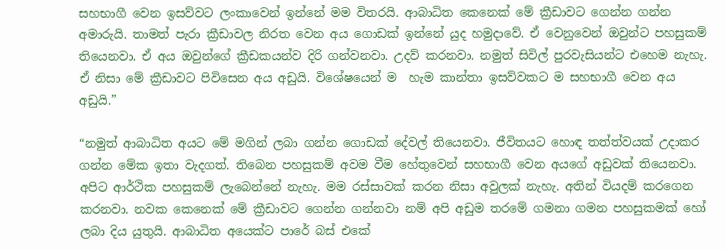සහභාගී වෙන ඉසව්වට ලංකාවෙන් ඉන්නේ මම විතරයි. ආබාධිත කෙනෙක් මේ ක්‍රීඩාවට ගෙන්න ගන්න අමාරුයි. තාමත් පැරා ක්‍රීඩාවල නිරත වෙන අය ගොඩක් ඉන්නේ යුද හමුදාවේ. ඒ වෙනුවෙන් ඔවුන්ට පහසුකම් තියෙනවා. ඒ අය ඔවුන්ගේ ක්‍රීඩකයන්ව දිරි ගන්වනවා. උදව් කරනවා. නමුත් සිවිල් පුරවැසියන්ට එහෙම නැහැ. ඒ නිසා මේ ක්‍රීඩාවට පිවිසෙන අය අඩුයි. විශේෂයෙන් ම  හැම කාන්තා ඉසව්වකට ම සහභාගී වෙන අය අඩුයි.”

“නමුත් ආබාධිත අයට මේ මගින් ලබා ගන්න ගොඩක් දේවල් තියෙනවා. ජීවිතයට හොඳ තත්ත්වයක් උදාකර ගන්න මේක ඉතා වැදගත්. තිබෙන පහසුකම් අවම වීම හේතුවෙන් සහභාගී වෙන අයගේ අඩුවක් තියෙනවා. අපිට ආර්ථික පහසුකම් ලැබෙන්නේ නැහැ. මම රස්සාවක් කරන නිසා අවුලක් නැහැ. අතින් වියදම් කරගෙන කරනවා. නවක කෙනෙක් මේ ක්‍රීඩාවට ගෙන්න ගන්නවා නම් අපි අඩුම තරමේ ගමනා ගමන පහසුකමක් හෝ ලබා දිය යුතුයි. ආබාධිත අයෙක්ට පාරේ බස් එකේ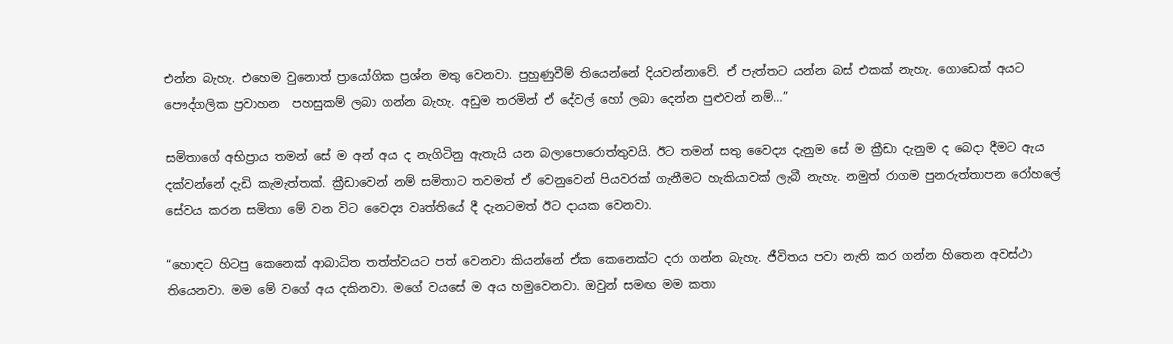එන්න බැහැ. එහෙම වුනොත් ප්‍රායෝගික ප්‍රශ්න මතු වෙනවා. පුහුණුවීම් තියෙන්නේ දියවන්නාවේ. ඒ පැත්තට යන්න බස් එකක් නැහැ. ගොඩෙක් අයට පෞද්ගලික ප්‍රවාහන  පහසුකම් ලබා ගන්න බැහැ. අඩුම තරමින් ඒ දේවල් හෝ ලබා දෙන්න පුළුවන් නම්…”

සමිතාගේ අභිප්‍රාය තමන් සේ ම අන් අය ද නැගිටිනු ඇතැයි යන බලාපොරොත්තුවයි. ඊට තමන් සතු වෛද්‍ය දැනුම සේ ම ක්‍රීඩා දැනුම ද බෙදා දීමට ඇය දක්වන්නේ දැඩි කැමැත්තක්. ක්‍රීඩාවෙන් නම් සමිතාට තවමත් ඒ වෙනුවෙන් පියවරක් ගැනීමට හැකියාවක් ලැබී නැහැ. නමුත් රාගම පුනරුත්තාපන රෝහලේ සේවය කරන සමිතා මේ වන විට වෛද්‍ය වෘත්තියේ දී දැනටමත් ඊට දායක වෙනවා.

“හොඳට හිටපු කෙනෙක් ආබාධිත තත්ත්වයට පත් වෙනවා කියන්නේ ඒක කෙනෙක්ට දරා ගන්න බැහැ. ජීවිතය පවා නැති කර ගන්න හිතෙන අවස්ථා තියෙනවා. මම මේ වගේ අය දකිනවා. මගේ වයසේ ම අය හමුවෙනවා. ඔවුන් සමඟ මම කතා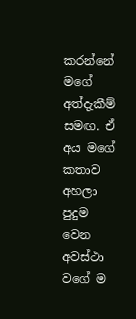කරන්නේ මගේ අත්දැකීම් සමඟ. ඒ අය මගේ කතාව අහලා පුදුම වෙන අවස්ථා වගේ ම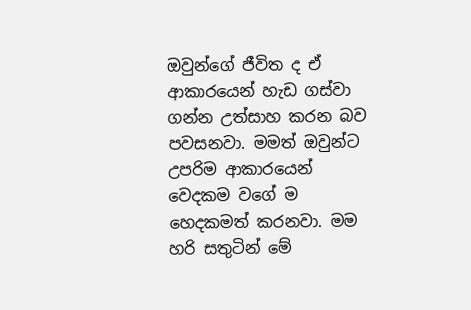ඔවුන්ගේ ජීවිත ද ඒ ආකාරයෙන් හැඩ ගස්වා ගන්න උත්සාහ කරන බව පවසනවා. මමත් ඔවුන්ට උපරිම ආකාරයෙන් වෙදකම වගේ ම හෙදකමත් කරනවා. මම හරි සතුටින් මේ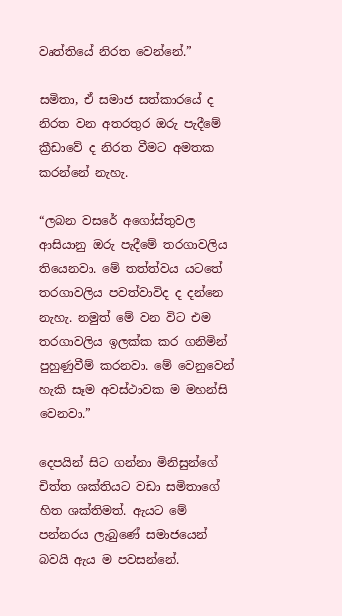වෘත්තියේ නිරත වෙන්නේ.”

සමිතා, ඒ සමාජ සත්කාරයේ ද නිරත වන අතරතුර ඔරු පැදීමේ ක්‍රීඩාවේ ද නිරත වීමට අමතක කරන්නේ නැහැ.

“ලබන වසරේ අගෝස්තුවල ආසියානු ඔරු පැදීමේ තරගාවලිය තියෙනවා. මේ තත්ත්වය යටතේ තරගාවලිය පවත්වාවිද ද දන්නෙ නැහැ. නමුත් මේ වන විට එම තරගාවලිය ඉලක්ක කර ගනිමින් පුහුණුවීම් කරනවා. මේ වෙනුවෙන් හැකි සෑම අවස්ථාවක ම මහන්සි වෙනවා.”

දෙපයින් සිට ගන්නා මිනිසුන්ගේ චිත්ත ශක්තියට වඩා සමිතාගේ හිත ශක්තිමත්. ඇයට මේ පන්නරය ලැබුණේ සමාජයෙන් බවයි ඇය ම පවසන්නේ.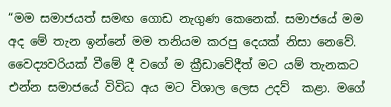“මම සමාජයත් සමඟ ගොඩ නැගුණ කෙනෙක්. සමාජයේ මම අද මේ තැන ඉන්නේ මම තනියම කරපු දෙයක් නිසා නෙවේ. වෛද්‍යවරියක් වීමේ දී වගේ ම ක්‍රීඩාවේදීත් මට යම් තැනකට එන්න සමාජයේ විවිධ අය මට විශාල ලෙස උදව්  කළා. මගේ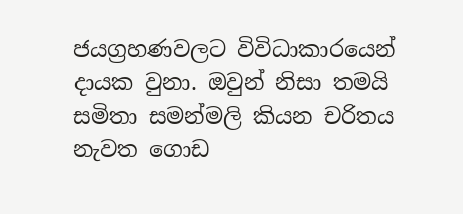ජයග්‍රහණවලට විවිධාකාරයෙන් දායක වුනා. ඔවුන් නිසා තමයි සමිතා සමන්මලි කියන චරිතය නැවත ගොඩ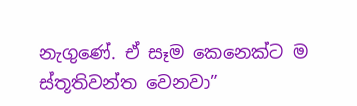නැගුණේ. ඒ සෑම කෙනෙක්ට ම ස්තූතිවන්ත වෙනවා”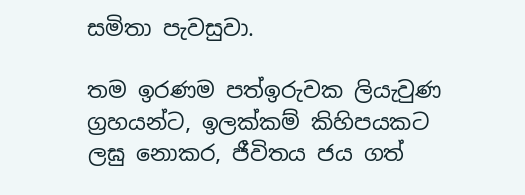සමිතා පැවසුවා.

තම ඉරණම පත්ඉරුවක ලියැවුණ ග්‍රහයන්ට, ඉලක්කම් කිහිපයකට ලඝු නොකර, ජීවිතය ජය ගත්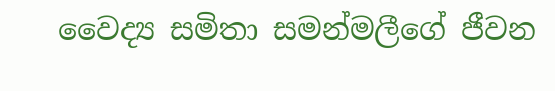වෛද්‍ය සමිතා සමන්මලීගේ ජීවන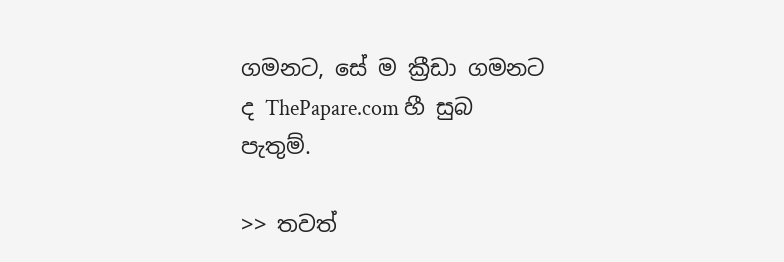ගමනට, සේ ම ක්‍රීඩා ගමනට ද ThePapare.com හී සුබ පැතුම්.

>> තවත්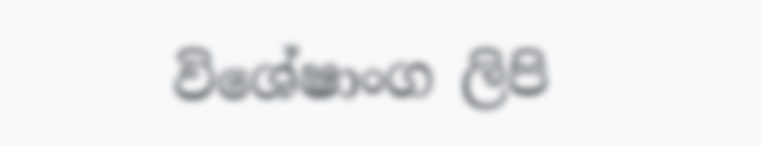විශේෂාංග ලිපි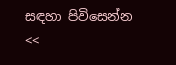සඳහා පිවිසෙන්න <<